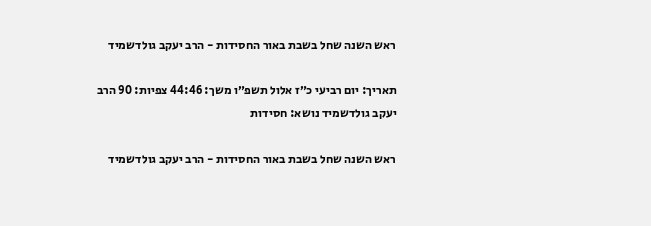ראש השנה שחל בשבת באור החסידות - הרב יעקב גולדשמיד

תאריך: יום רביעי כ״ז אלול תשפ״ו משך: 44:46 צפיות: 90 הרב יעקב גולדשמיד נושא: חסידות

ראש השנה שחל בשבת באור החסידות - הרב יעקב גולדשמיד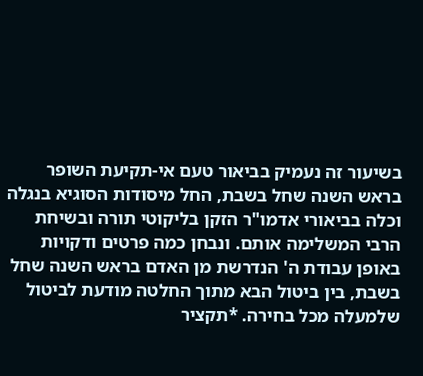בשיעור זה נעמיק בביאור טעם אי-תקיעת השופר בראש השנה שחל בשבת, החל מיסודות הסוגיא בנגלה וכלה בביאורי אדמו"ר הזקן בליקוטי תורה ובשיחת הרבי המשלימה אותם. ונבחן כמה פרטים ודקויות באופן עבודת ה' הנדרשת מן האדם בראש השנה שחל בשבת, בין ביטול הבא מתוך החלטה מודעת לביטול שלמעלה מכל בחירה. *תקציר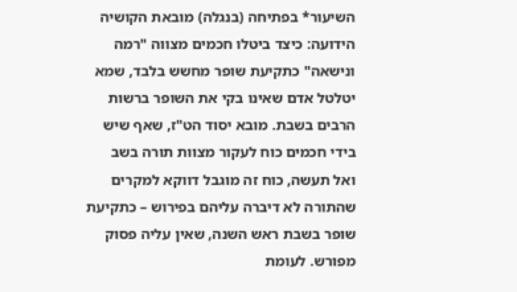השיעור* בפתיחה (בנגלה) מובאת הקושיה הידועה: כיצד ביטלו חכמים מצווה "רמה ונישאה" כתקיעת שופר מחשש בלבד, שמא יטלטל אדם שאינו בקי את השופר ברשות הרבים בשבת. מובא יסוד הט"ז, שאף שיש בידי חכמים כוח לעקור מצוות תורה בשב ואל תעשה, כוח זה מוגבל דווקא למקרים שהתורה לא דיברה עליהם בפירוש – כתקיעת שופר בשבת ראש השנה, שאין עליה פסוק מפורש. לעומת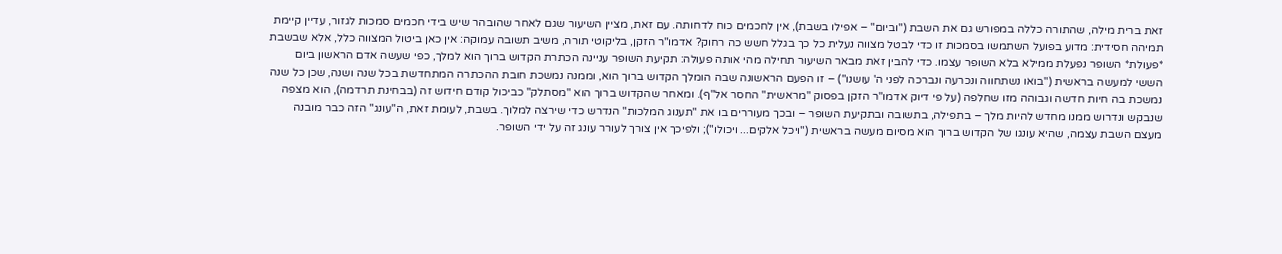זאת ברית מילה, שהתורה כללה במפורש גם את השבת ("וביום" – אפילו בשבת), אין לחכמים כוח לדחותה. עם זאת, מציין השיעור שגם לאחר שהובהר שיש בידי חכמים סמכות לגזור, עדיין קיימת תמיהה חסידית: מדוע בפועל השתמשו בסמכות זו כדי לבטל מצווה נעלית כל כך בגלל חשש כה רחוק? אדמו"ר הזקן, בליקוטי תורה, משיב תשובה עמוקה: אין כאן ביטול המצווה כלל, אלא שבשבת *פעולת* השופר נפעלת ממילא בלא השופר עצמו. כדי להבין זאת מבאר השיעור תחילה מהי אותה פעולה: תקיעת השופר עניינה הכתרת הקדוש ברוך הוא למלך, כפי שעשה אדם הראשון ביום הששי למעשה בראשית ("בואו נשתחווה ונכרעה ונברכה לפני ה' עושנו") – זו הפעם הראשונה שבה הומלך הקדוש ברוך הוא, וממנה נמשכת חובת ההכתרה המתחדשת בכל שנה ושנה, שכן כל שנה נמשכת בה חיות חדשה וגבוהה מזו שחלפה (על פי דיוק אדמו"ר הזקן בפסוק "מראשית" החסר אל"ף). ומאחר שהקדוש ברוך הוא "מסתלק" כביכול קודם חידוש זה (בבחינת תרדמה), הוא מצפה שנבקש ונדרוש ממנו מחדש להיות מלך – בתפילה, בתשובה ובתקיעת השופר – ובכך מעוררים בו את "תענוג המלכות" הנדרש כדי שירצה למלוך. בשבת, לעומת זאת, ה"עונג" הזה כבר מובנה מעצם השבת עצמה, שהיא עונגו של הקדוש ברוך הוא מסיום מעשה בראשית ("ויכל אלקים... ויכולו"); ולפיכך אין צורך לעורר עונג זה על ידי השופר.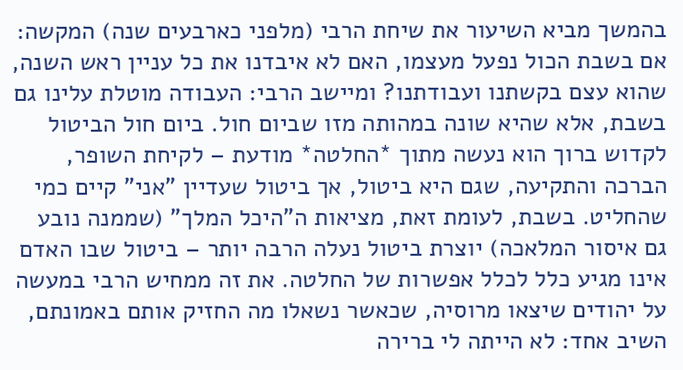בהמשך מביא השיעור את שיחת הרבי (מלפני כארבעים שנה) המקשה: אם בשבת הכול נפעל מעצמו, האם לא איבדנו את כל עניין ראש השנה, שהוא עצם בקשתנו ועבודתנו? ומיישב הרבי: העבודה מוטלת עלינו גם בשבת, אלא שהיא שונה במהותה מזו שביום חול. ביום חול הביטול לקדוש ברוך הוא נעשה מתוך *החלטה* מודעת – לקיחת השופר, הברכה והתקיעה, שגם היא ביטול, אך ביטול שעדיין "אני" קיים כמי שהחליט. בשבת, לעומת זאת, מציאות ה"היכל המלך" (שממנה נובע גם איסור המלאכה) יוצרת ביטול נעלה הרבה יותר – ביטול שבו האדם אינו מגיע כלל לכלל אפשרות של החלטה. את זה ממחיש הרבי במעשה על יהודים שיצאו מרוסיה, שכאשר נשאלו מה החזיק אותם באמונתם, השיב אחד: לא הייתה לי ברירה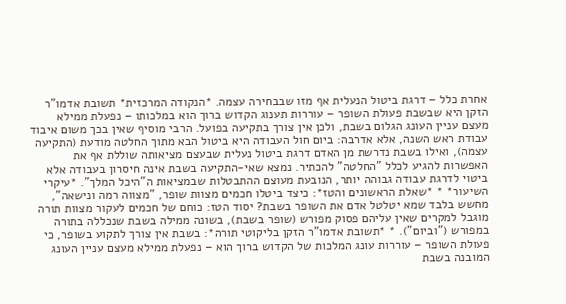אחרת כלל – דרגת ביטול הנעלית אף מזו שבבחירה עצמה. *הנקודה המרכזית* תשובת אדמו"ר הזקן היא שבשבת פעולת השופר – עוררות תענוג הקדוש ברוך הוא במלכותו – נפעלת ממילא מעצם עניין העונג הגלום בשבת, ולכן אין צורך בתקיעה בפועל. הרבי מוסיף שאין בכך משום איבוד עבודת ראש השנה, אלא אדרבה: ביום חול העבודה היא ביטול הבא מתוך החלטה מודעת (התקיעה עצמה), ואילו בשבת נדרשת מן האדם דרגת ביטול נעלית שבעצם מציאותה שוללת אף את האפשרות להגיע לכלל "החלטה" להכתיר. נמצא שאי-התקיעה בשבת אינה חיסרון בעבודה אלא ביטוי לדרגת עבודה גבוהה יותר, הנובעת מעוצם ההתבטלות שבמציאות ה"היכל המלך". *עיקרי השיעור* * *שאלת הראשונים והטז*: כיצד ביטלו חכמים מצוות שופר, "מצווה רמה ונישאה", מחשש בלבד שמא יטלטל אדם את השופר בשבת? יסוד הטז: כוחם של חכמים לעקור מצוות תורה מוגבל למקרים שאין עליהם פסוק מפורש (שופר בשבת), בשונה ממילה בשבת שנכללה בתורה במפורש ("וביום"). * *תשובת אדמו"ר הזקן בליקוטי תורה*: בשבת אין צורך לתקוע בשופר, כי פעולת השופר – עוררות עונג המלכות של הקדוש ברוך הוא – נפעלת ממילא מעצם עניין העונג המובנה בשבת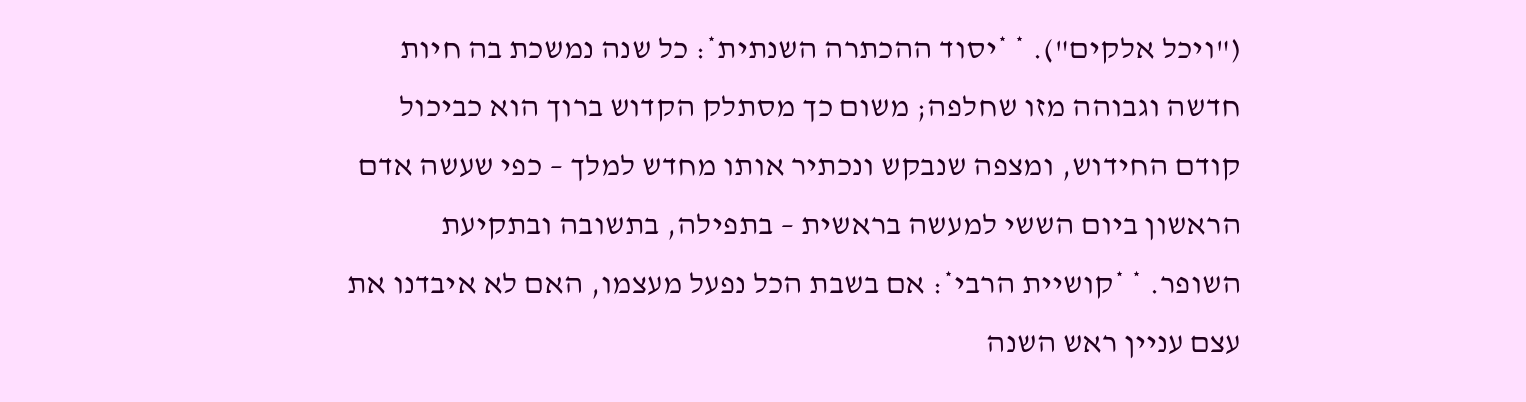("ויכל אלקים"). * *יסוד ההכתרה השנתית*: כל שנה נמשכת בה חיות חדשה וגבוהה מזו שחלפה; משום כך מסתלק הקדוש ברוך הוא כביכול קודם החידוש, ומצפה שנבקש ונכתיר אותו מחדש למלך – כפי שעשה אדם הראשון ביום הששי למעשה בראשית – בתפילה, בתשובה ובתקיעת השופר. * *קושיית הרבי*: אם בשבת הכל נפעל מעצמו, האם לא איבדנו את עצם עניין ראש השנה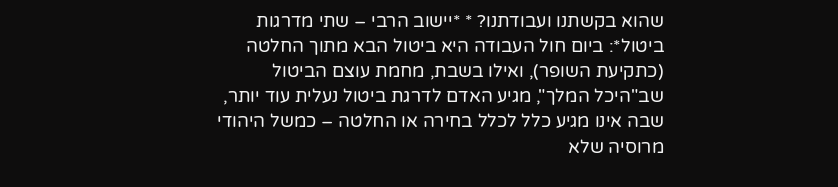שהוא בקשתנו ועבודתנו? * *יישוב הרבי – שתי מדרגות ביטול*: ביום חול העבודה היא ביטול הבא מתוך החלטה (כתקיעת השופר), ואילו בשבת, מחמת עוצם הביטול שב"היכל המלך", מגיע האדם לדרגת ביטול נעלית עוד יותר, שבה אינו מגיע כלל לכלל בחירה או החלטה – כמשל היהודי מרוסיה שלא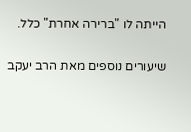הייתה לו "ברירה אחרת" כלל.

שיעורים נוספים מאת הרב יעקב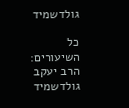גולדשמיד

כל השיעורים: הרב יעקב גולדשמיד